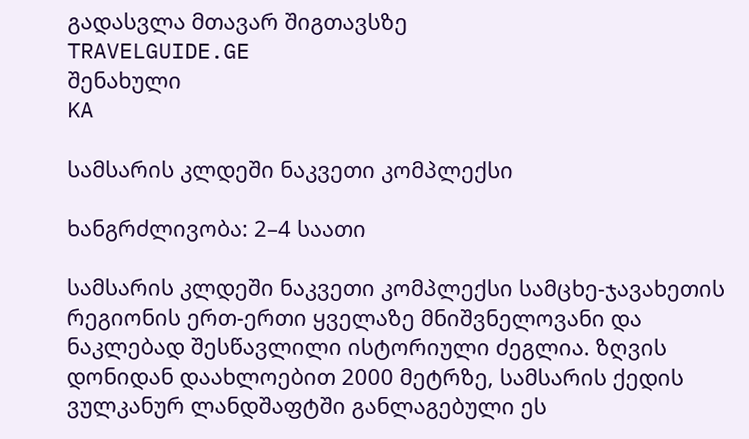გადასვლა მთავარ შიგთავსზე
TRAVELGUIDE.GE
შენახული
KA

სამსარის კლდეში ნაკვეთი კომპლექსი

ხანგრძლივობა: 2–4 საათი

სამსარის კლდეში ნაკვეთი კომპლექსი სამცხე-ჯავახეთის რეგიონის ერთ-ერთი ყველაზე მნიშვნელოვანი და ნაკლებად შესწავლილი ისტორიული ძეგლია. ზღვის დონიდან დაახლოებით 2000 მეტრზე, სამსარის ქედის ვულკანურ ლანდშაფტში განლაგებული ეს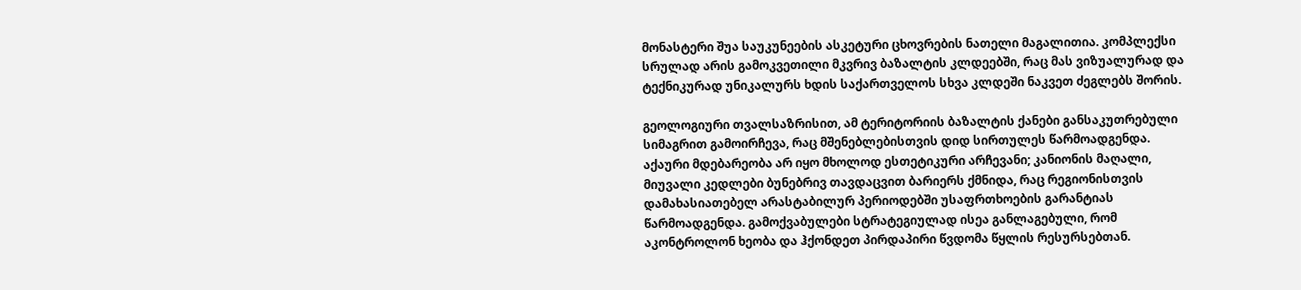მონასტერი შუა საუკუნეების ასკეტური ცხოვრების ნათელი მაგალითია. კომპლექსი სრულად არის გამოკვეთილი მკვრივ ბაზალტის კლდეებში, რაც მას ვიზუალურად და ტექნიკურად უნიკალურს ხდის საქართველოს სხვა კლდეში ნაკვეთ ძეგლებს შორის.

გეოლოგიური თვალსაზრისით, ამ ტერიტორიის ბაზალტის ქანები განსაკუთრებული სიმაგრით გამოირჩევა, რაც მშენებლებისთვის დიდ სირთულეს წარმოადგენდა. აქაური მდებარეობა არ იყო მხოლოდ ესთეტიკური არჩევანი; კანიონის მაღალი, მიუვალი კედლები ბუნებრივ თავდაცვით ბარიერს ქმნიდა, რაც რეგიონისთვის დამახასიათებელ არასტაბილურ პერიოდებში უსაფრთხოების გარანტიას წარმოადგენდა. გამოქვაბულები სტრატეგიულად ისეა განლაგებული, რომ აკონტროლონ ხეობა და ჰქონდეთ პირდაპირი წვდომა წყლის რესურსებთან.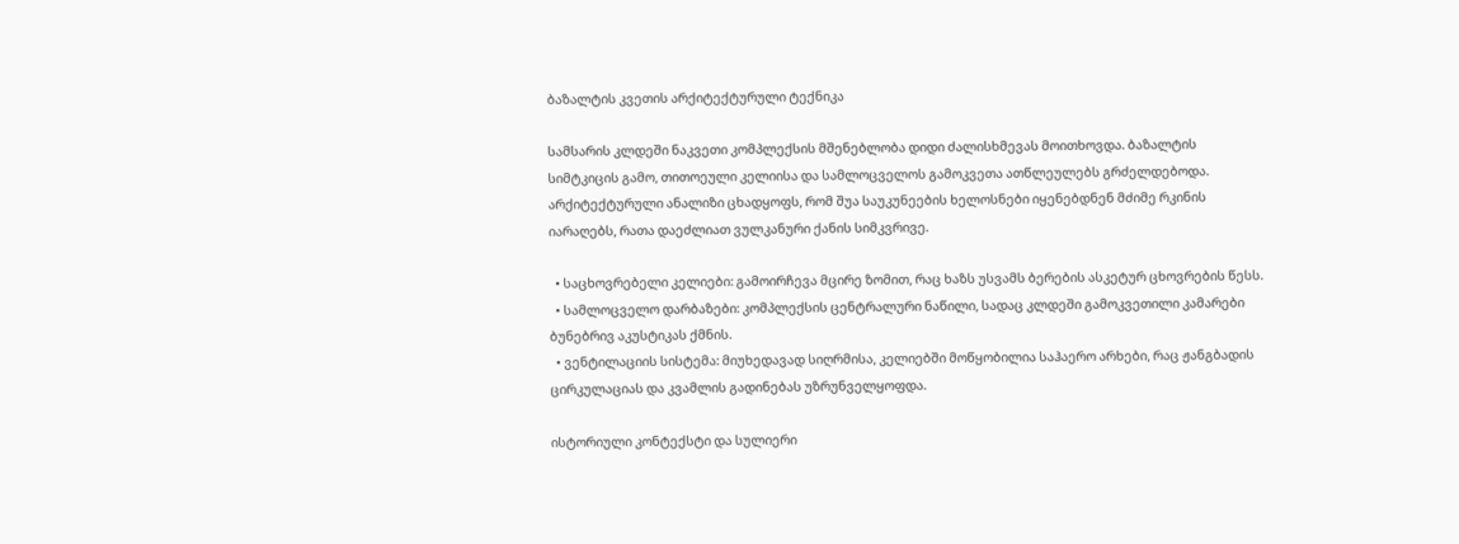ბაზალტის კვეთის არქიტექტურული ტექნიკა

სამსარის კლდეში ნაკვეთი კომპლექსის მშენებლობა დიდი ძალისხმევას მოითხოვდა. ბაზალტის სიმტკიცის გამო, თითოეული კელიისა და სამლოცველოს გამოკვეთა ათწლეულებს გრძელდებოდა. არქიტექტურული ანალიზი ცხადყოფს, რომ შუა საუკუნეების ხელოსნები იყენებდნენ მძიმე რკინის იარაღებს, რათა დაეძლიათ ვულკანური ქანის სიმკვრივე.

  • საცხოვრებელი კელიები: გამოირჩევა მცირე ზომით, რაც ხაზს უსვამს ბერების ასკეტურ ცხოვრების წესს.
  • სამლოცველო დარბაზები: კომპლექსის ცენტრალური ნაწილი, სადაც კლდეში გამოკვეთილი კამარები ბუნებრივ აკუსტიკას ქმნის.
  • ვენტილაციის სისტემა: მიუხედავად სიღრმისა, კელიებში მოწყობილია საჰაერო არხები, რაც ჟანგბადის ცირკულაციას და კვამლის გადინებას უზრუნველყოფდა.

ისტორიული კონტექსტი და სულიერი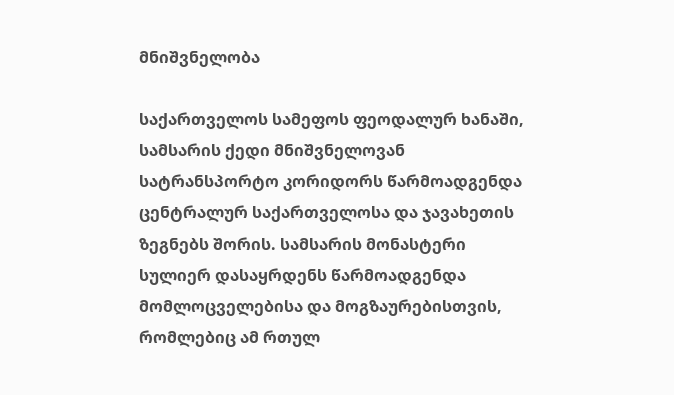მნიშვნელობა

საქართველოს სამეფოს ფეოდალურ ხანაში, სამსარის ქედი მნიშვნელოვან სატრანსპორტო კორიდორს წარმოადგენდა ცენტრალურ საქართველოსა და ჯავახეთის ზეგნებს შორის. სამსარის მონასტერი სულიერ დასაყრდენს წარმოადგენდა მომლოცველებისა და მოგზაურებისთვის, რომლებიც ამ რთულ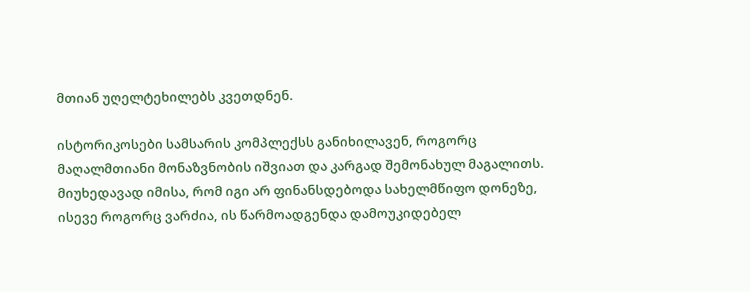მთიან უღელტეხილებს კვეთდნენ.

ისტორიკოსები სამსარის კომპლექსს განიხილავენ, როგორც მაღალმთიანი მონაზვნობის იშვიათ და კარგად შემონახულ მაგალითს. მიუხედავად იმისა, რომ იგი არ ფინანსდებოდა სახელმწიფო დონეზე, ისევე როგორც ვარძია, ის წარმოადგენდა დამოუკიდებელ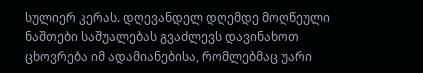სულიერ კერას. დღევანდელ დღემდე მოღწეული ნაშთები საშუალებას გვაძლევს დავინახოთ ცხოვრება იმ ადამიანებისა, რომლებმაც უარი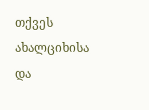თქვეს ახალციხისა და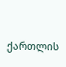ქართლის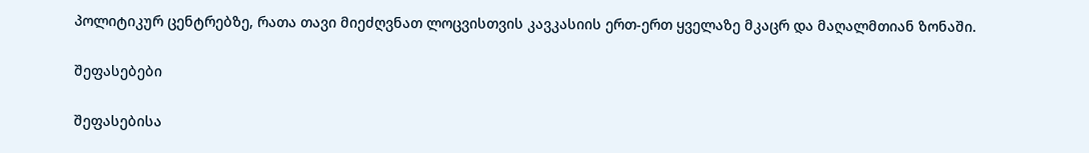პოლიტიკურ ცენტრებზე, რათა თავი მიეძღვნათ ლოცვისთვის კავკასიის ერთ-ერთ ყველაზე მკაცრ და მაღალმთიან ზონაში.

შეფასებები

შეფასებისა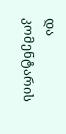და კომენტარის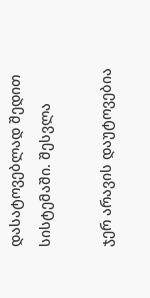დასატოვებლად შედით სისტემაში. შესვლა

ჯერ არავის დაუტოვებია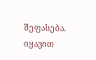შეფასება. იყავით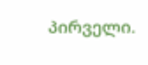პირველი.